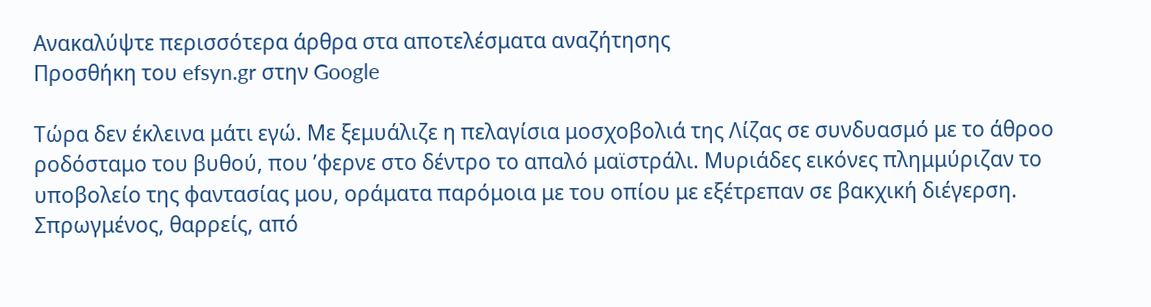Ανακαλύψτε περισσότερα άρθρα στα αποτελέσματα αναζήτησης
Προσθήκη του efsyn.gr στην Google

Τώρα δεν έκλεινα μάτι εγώ. Με ξεμυάλιζε η πελαγίσια μοσχοβολιά της Λίζας σε συνδυασμό με το άθροο ροδόσταμο του βυθού, που ’φερνε στο δέντρο το απαλό μαϊστράλι. Μυριάδες εικόνες πλημμύριζαν το υποβολείο της φαντασίας μου, οράματα παρόμοια με του οπίου με εξέτρεπαν σε βακχική διέγερση. Σπρωγμένος, θαρρείς, από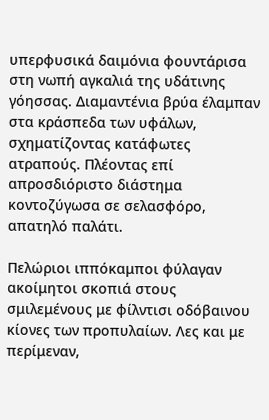υπερφυσικά δαιμόνια φουντάρισα στη νωπή αγκαλιά της υδάτινης γόησσας. Διαμαντένια βρύα έλαμπαν στα κράσπεδα των υφάλων, σχηματίζοντας κατάφωτες ατραπούς. Πλέοντας επί απροσδιόριστο διάστημα κοντοζύγωσα σε σελασφόρο, απατηλό παλάτι.

Πελώριοι ιππόκαμποι φύλαγαν ακοίμητοι σκοπιά στους σμιλεμένους με φίλντισι οδόβαινου κίονες των προπυλαίων. Λες και με περίμεναν,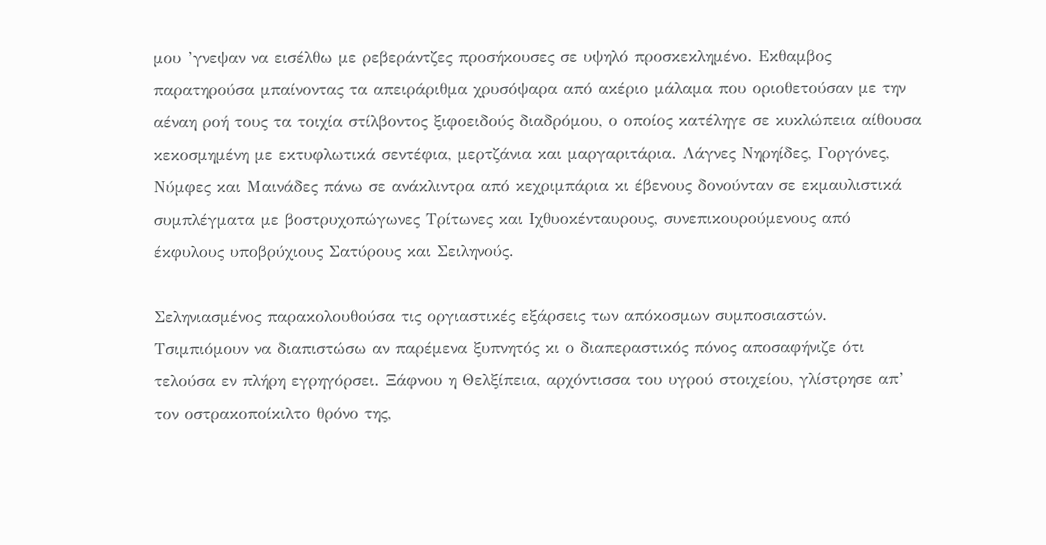μου ’γνεψαν να εισέλθω με ρεβεράντζες προσήκουσες σε υψηλό προσκεκλημένο. Εκθαμβος παρατηρούσα μπαίνοντας τα απειράριθμα χρυσόψαρα από ακέριο μάλαμα που οριοθετούσαν με την αέναη ροή τους τα τοιχία στίλβοντος ξιφοειδούς διαδρόμου, ο οποίος κατέληγε σε κυκλώπεια αίθουσα κεκοσμημένη με εκτυφλωτικά σεντέφια, μερτζάνια και μαργαριτάρια. Λάγνες Νηρηίδες, Γοργόνες, Νύμφες και Μαινάδες πάνω σε ανάκλιντρα από κεχριμπάρια κι έβενους δονούνταν σε εκμαυλιστικά συμπλέγματα με βοστρυχοπώγωνες Τρίτωνες και Ιχθυοκένταυρους, συνεπικουρούμενους από έκφυλους υποβρύχιους Σατύρους και Σειληνούς.

Σεληνιασμένος παρακολουθούσα τις οργιαστικές εξάρσεις των απόκοσμων συμποσιαστών. Τσιμπιόμουν να διαπιστώσω αν παρέμενα ξυπνητός κι ο διαπεραστικός πόνος αποσαφήνιζε ότι τελούσα εν πλήρη εγρηγόρσει. Ξάφνου η Θελξίπεια, αρχόντισσα του υγρού στοιχείου, γλίστρησε απ’ τον οστρακοποίκιλτο θρόνο της,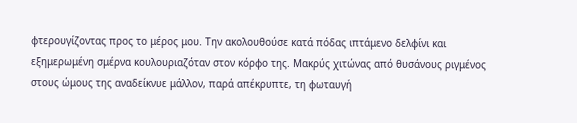φτερουγίζοντας προς το μέρος μου. Την ακολουθούσε κατά πόδας ιπτάμενο δελφίνι και εξημερωμένη σμέρνα κουλουριαζόταν στον κόρφο της. Μακρύς χιτώνας από θυσάνους ριγμένος στους ώμους της αναδείκνυε μάλλον, παρά απέκρυπτε, τη φωταυγή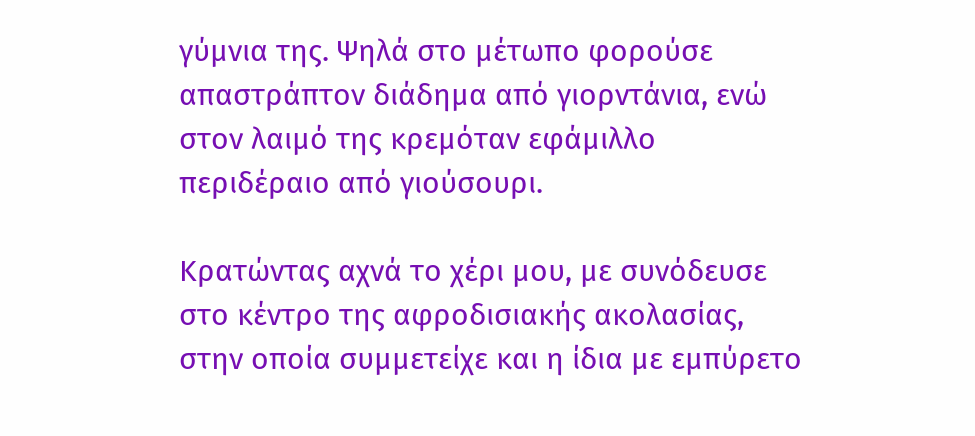γύμνια της. Ψηλά στο μέτωπο φορούσε απαστράπτον διάδημα από γιορντάνια, ενώ στον λαιμό της κρεμόταν εφάμιλλο περιδέραιο από γιούσουρι.

Κρατώντας αχνά το χέρι μου, με συνόδευσε στο κέντρο της αφροδισιακής ακολασίας, στην οποία συμμετείχε και η ίδια με εμπύρετο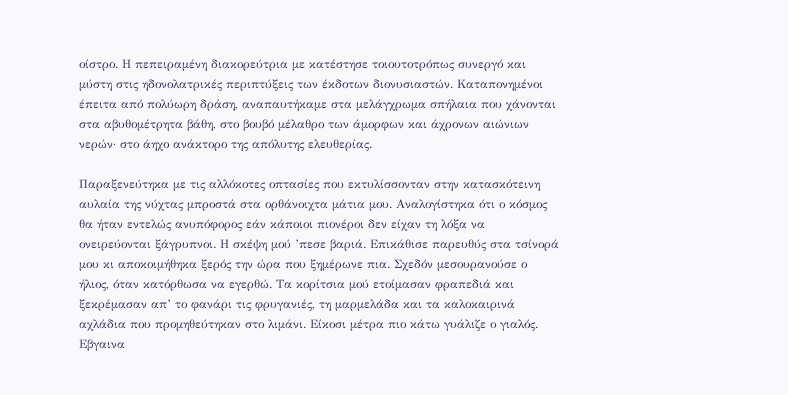οίστρο. Η πεπειραμένη διακορεύτρια με κατέστησε τοιουτοτρόπως συνεργό και μύστη στις ηδονολατρικές περιπτύξεις των έκδοτων διονυσιαστών. Καταπονημένοι έπειτα από πολύωρη δράση, αναπαυτήκαμε στα μελάγχρωμα σπήλαια που χάνονται στα αβυθομέτρητα βάθη, στο βουβό μέλαθρο των άμορφων και άχρονων αιώνιων νερών· στο άηχο ανάκτορο της απόλυτης ελευθερίας.

Παραξενεύτηκα με τις αλλόκοτες οπτασίες που εκτυλίσσονταν στην κατασκότεινη αυλαία της νύχτας μπροστά στα ορθάνοιχτα μάτια μου. Αναλογίστηκα ότι ο κόσμος θα ήταν εντελώς ανυπόφορος εάν κάποιοι πιονέροι δεν είχαν τη λόξα να ονειρεύονται ξάγρυπνοι. Η σκέψη μού ’πεσε βαριά. Επικάθισε παρευθύς στα τσίνορά μου κι αποκοιμήθηκα ξερός την ώρα που ξημέρωνε πια. Σχεδόν μεσουρανούσε ο ήλιος, όταν κατόρθωσα να εγερθώ. Τα κορίτσια μού ετοίμασαν φραπεδιά και ξεκρέμασαν απ’ το φανάρι τις φρυγανιές, τη μαρμελάδα και τα καλοκαιρινά αχλάδια που προμηθεύτηκαν στο λιμάνι. Είκοσι μέτρα πιο κάτω γυάλιζε ο γιαλός. Εβγαινα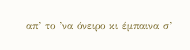απ’ το ’να όνειρο κι έμπαινα σ’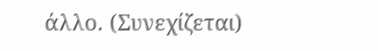άλλο. (Συνεχίζεται)